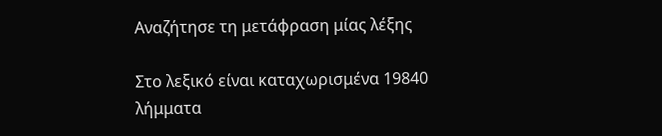Αναζήτησε τη μετάφραση μίας λέξης

Στο λεξικό είναι καταχωρισμένα 19840 λήμματα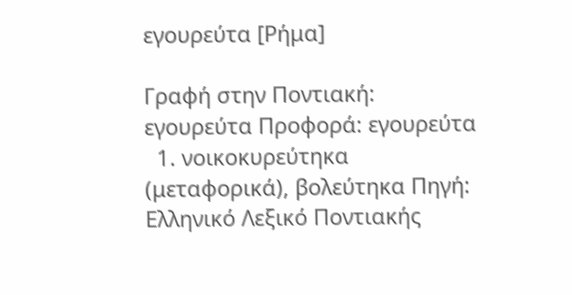εγουρεύτα [Ρήμα]

Γραφή στην Ποντιακή: εγουρεύτα Προφορά: εγουρεύτα
  1. νοικοκυρεύτηκα (μεταφορικά), βολεύτηκα Πηγή: Ελληνικό Λεξικό Ποντιακής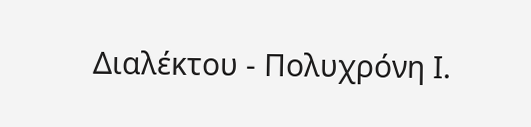Διαλέκτου - Πολυχρόνη Ι.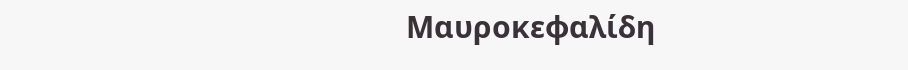Μαυροκεφαλίδη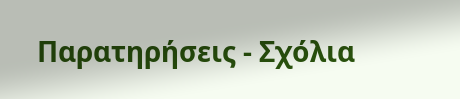Παρατηρήσεις - Σχόλια